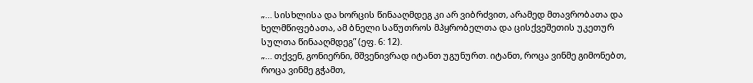„… სისხლისა და ხორცის წინააღმდეგ კი არ ვიბრძვით, არამედ მთავრობათა და ხელმწიფებათა, ამ ბნელი საწუთროს მპყრობელთა და ცისქვეშეთის უკეთურ სულთა წინააღმდეგ” (ეფ. 6: 12).
„… თქვენ, გონიერნი, მშვენივრად იტანთ უგუნურთ. იტანთ, როცა ვინმე გიმონებთ, როცა ვინმე გჭამთ,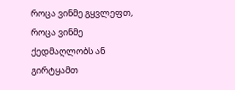როცა ვინმე გყვლეფთ, როცა ვინმე ქედმაღლობს ან გირტყამთ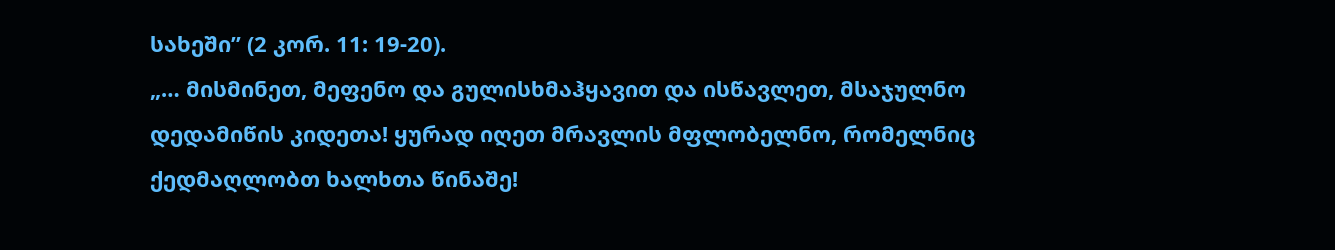სახეში” (2 კორ. 11: 19-20).
„… მისმინეთ, მეფენო და გულისხმაჰყავით და ისწავლეთ, მსაჯულნო დედამიწის კიდეთა! ყურად იღეთ მრავლის მფლობელნო, რომელნიც ქედმაღლობთ ხალხთა წინაშე!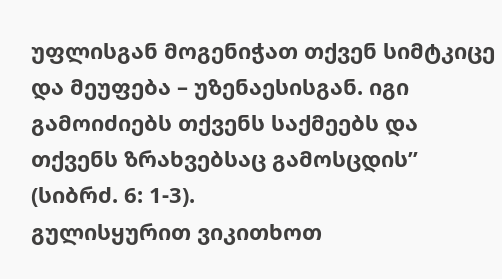უფლისგან მოგენიჭათ თქვენ სიმტკიცე და მეუფება – უზენაესისგან. იგი გამოიძიებს თქვენს საქმეებს და თქვენს ზრახვებსაც გამოსცდის” (სიბრძ. 6: 1-3).
გულისყურით ვიკითხოთ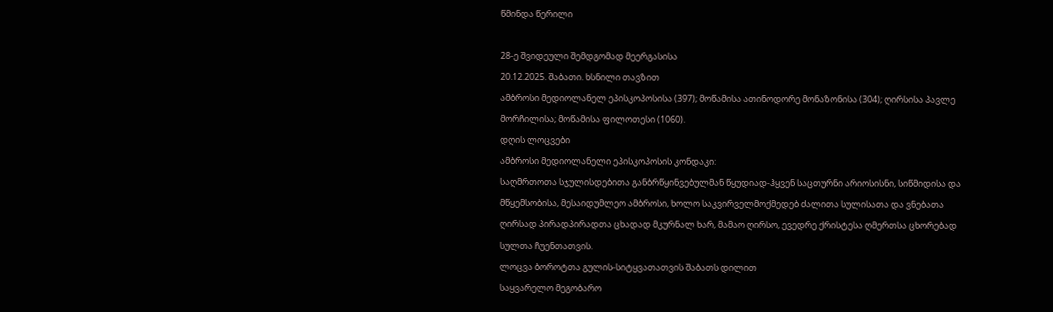წმინდა წერილი

28-ე შვიდეული შემდგომად მეერგასისა
20.12.2025. შაბათი. ხსნილი თავზით
ამბროსი მედიოლანელ ეპისკოპოსისა (397); მოწამისა ათინოდორე მონაზონისა (304); ღირსისა პავლე მორჩილისა; მოწამისა ფილოთესი (1060).
დღის ლოცვები
ამბროსი მედიოლანელი ეპისკოპოსის კონდაკი:
საღმრთოთა სჯულისდებითა განბრწყინვებულმან წყუდიად-ჰყვენ საცთურნი არიოსისნი, სიწმიდისა და მწყემსობისა, მესაიდუმლეო ამბროსი, ხოლო საკვირველმოქმედებ ძალითა სულისათა და ვნებათა ღირსად პირადპირადთა ცხადად მკურნალ ხარ, მამაო ღირსო, ევედრე ქრისტესა ღმერთსა ცხორებად სულთა ჩუენთათვის.
ლოცვა ბოროტთა გულის-სიტყვათათვის შაბათს დილით
საყვარელო მეგობარო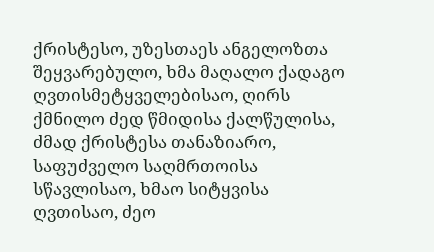ქრისტესო, უზესთაეს ანგელოზთა შეყვარებულო, ხმა მაღალო ქადაგო ღვთისმეტყველებისაო, ღირს ქმნილო ძედ წმიდისა ქალწულისა, ძმად ქრისტესა თანაზიარო, საფუძველო საღმრთოისა სწავლისაო, ხმაო სიტყვისა ღვთისაო, ძეო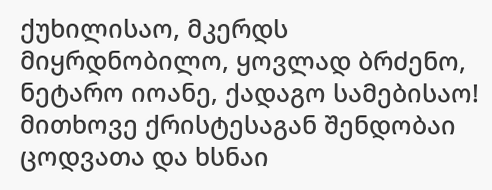ქუხილისაო, მკერდს მიყრდნობილო, ყოვლად ბრძენო, ნეტარო იოანე, ქადაგო სამებისაო! მითხოვე ქრისტესაგან შენდობაი ცოდვათა და ხსნაი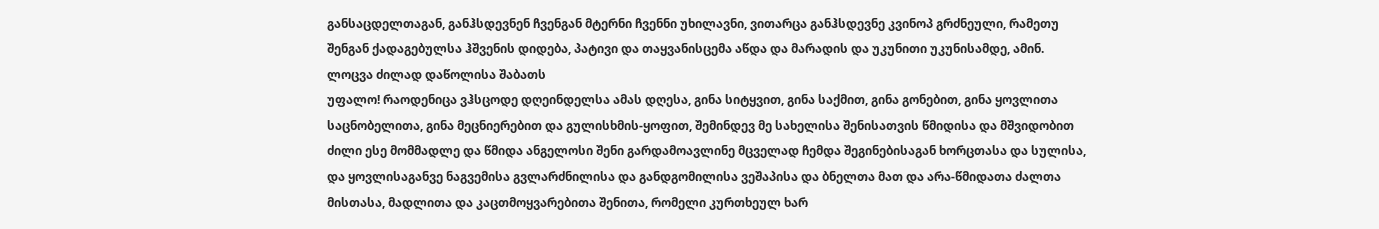განსაცდელთაგან, განჰსდევნენ ჩვენგან მტერნი ჩვენნი უხილავნი, ვითარცა განჰსდევნე კვინოპ გრძნეული, რამეთუ შენგან ქადაგებულსა ჰშვენის დიდება, პატივი და თაყვანისცემა აწდა და მარადის და უკუნითი უკუნისამდე, ამინ.
ლოცვა ძილად დაწოლისა შაბათს
უფალო! რაოდენიცა ვჰსცოდე დღეინდელსა ამას დღესა, გინა სიტყვით, გინა საქმით, გინა გონებით, გინა ყოვლითა საცნობელითა, გინა მეცნიერებით და გულისხმის-ყოფით, შემინდევ მე სახელისა შენისათვის წმიდისა და მშვიდობით ძილი ესე მომმადლე და წმიდა ანგელოსი შენი გარდამოავლინე მცველად ჩემდა შეგინებისაგან ხორცთასა და სულისა, და ყოვლისაგანვე ნაგვემისა გვლარძნილისა და განდგომილისა ვეშაპისა და ბნელთა მათ და არა-წმიდათა ძალთა მისთასა, მადლითა და კაცთმოყვარებითა შენითა, რომელი კურთხეულ ხარ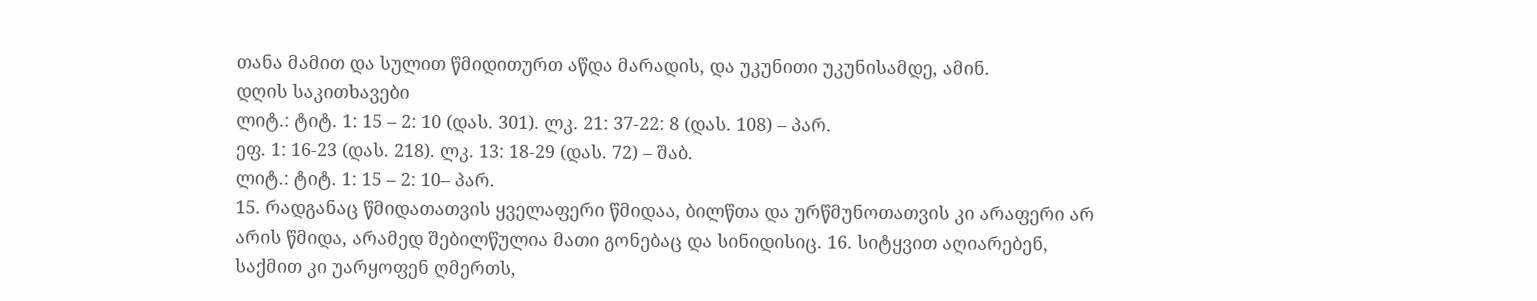თანა მამით და სულით წმიდითურთ აწდა მარადის, და უკუნითი უკუნისამდე, ამინ.
დღის საკითხავები
ლიტ.: ტიტ. 1: 15 – 2: 10 (დას. 301). ლკ. 21: 37-22: 8 (დას. 108) – პარ.
ეფ. 1: 16-23 (დას. 218). ლკ. 13: 18-29 (დას. 72) – შაბ.
ლიტ.: ტიტ. 1: 15 – 2: 10– პარ.
15. რადგანაც წმიდათათვის ყველაფერი წმიდაა, ბილწთა და ურწმუნოთათვის კი არაფერი არ არის წმიდა, არამედ შებილწულია მათი გონებაც და სინიდისიც. 16. სიტყვით აღიარებენ, საქმით კი უარყოფენ ღმერთს,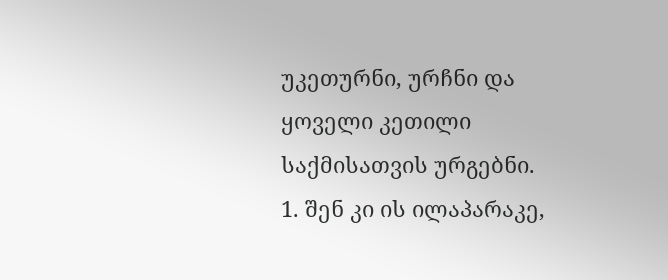უკეთურნი, ურჩნი და ყოველი კეთილი საქმისათვის ურგებნი.
1. შენ კი ის ილაპარაკე,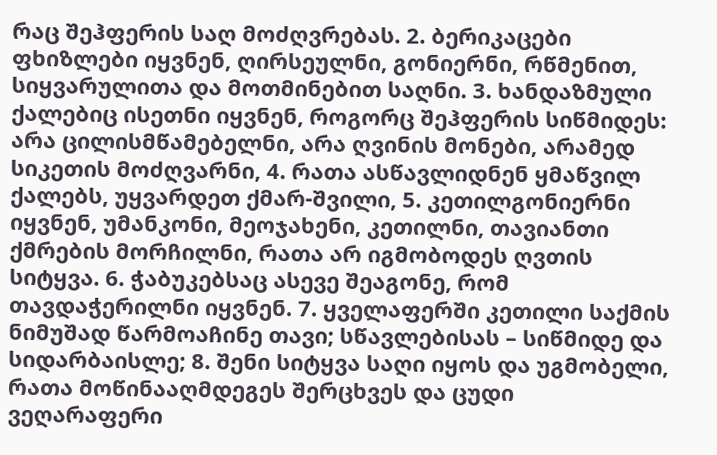რაც შეჰფერის საღ მოძღვრებას. 2. ბერიკაცები ფხიზლები იყვნენ, ღირსეულნი, გონიერნი, რწმენით, სიყვარულითა და მოთმინებით საღნი. 3. ხანდაზმული ქალებიც ისეთნი იყვნენ, როგორც შეჰფერის სიწმიდეს: არა ცილისმწამებელნი, არა ღვინის მონები, არამედ სიკეთის მოძღვარნი, 4. რათა ასწავლიდნენ ყმაწვილ ქალებს, უყვარდეთ ქმარ-შვილი, 5. კეთილგონიერნი იყვნენ, უმანკონი, მეოჯახენი, კეთილნი, თავიანთი ქმრების მორჩილნი, რათა არ იგმობოდეს ღვთის სიტყვა. 6. ჭაბუკებსაც ასევე შეაგონე, რომ თავდაჭერილნი იყვნენ. 7. ყველაფერში კეთილი საქმის ნიმუშად წარმოაჩინე თავი; სწავლებისას – სიწმიდე და სიდარბაისლე; 8. შენი სიტყვა საღი იყოს და უგმობელი, რათა მოწინააღმდეგეს შერცხვეს და ცუდი ვეღარაფერი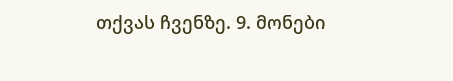თქვას ჩვენზე. 9. მონები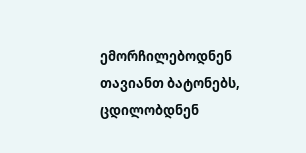ემორჩილებოდნენ თავიანთ ბატონებს, ცდილობდნენ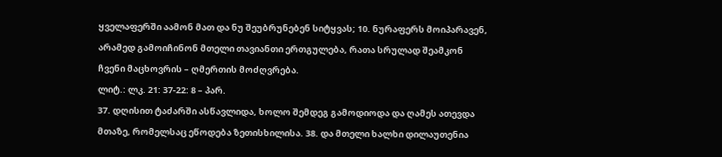ყველაფერში აამონ მათ და ნუ შეუბრუნებენ სიტყვას; 10. ნურაფერს მოიპარავენ, არამედ გამოიჩინონ მთელი თავიანთი ერთგულება, რათა სრულად შეამკონ ჩვენი მაცხოვრის – ღმერთის მოძღვრება.
ლიტ.: ლკ. 21: 37-22: 8 – პარ.
37. დღისით ტაძარში ასწავლიდა, ხოლო შემდეგ გამოდიოდა და ღამეს ათევდა მთაზე, რომელსაც ეწოდება ზეთისხილისა. 38. და მთელი ხალხი დილაუთენია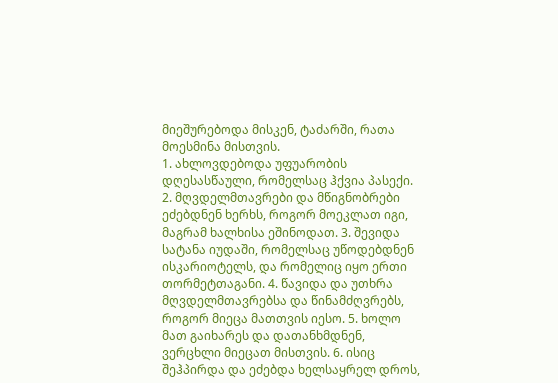მიეშურებოდა მისკენ, ტაძარში, რათა მოესმინა მისთვის.
1. ახლოვდებოდა უფუარობის დღესასწაული, რომელსაც ჰქვია პასექი. 2. მღვდელმთავრები და მწიგნობრები ეძებდნენ ხერხს, როგორ მოეკლათ იგი, მაგრამ ხალხისა ეშინოდათ. 3. შევიდა სატანა იუდაში, რომელსაც უწოდებდნენ ისკარიოტელს, და რომელიც იყო ერთი თორმეტთაგანი. 4. წავიდა და უთხრა მღვდელმთავრებსა და წინამძღვრებს, როგორ მიეცა მათთვის იესო. 5. ხოლო მათ გაიხარეს და დათანხმდნენ, ვერცხლი მიეცათ მისთვის. 6. ისიც შეჰპირდა და ეძებდა ხელსაყრელ დროს,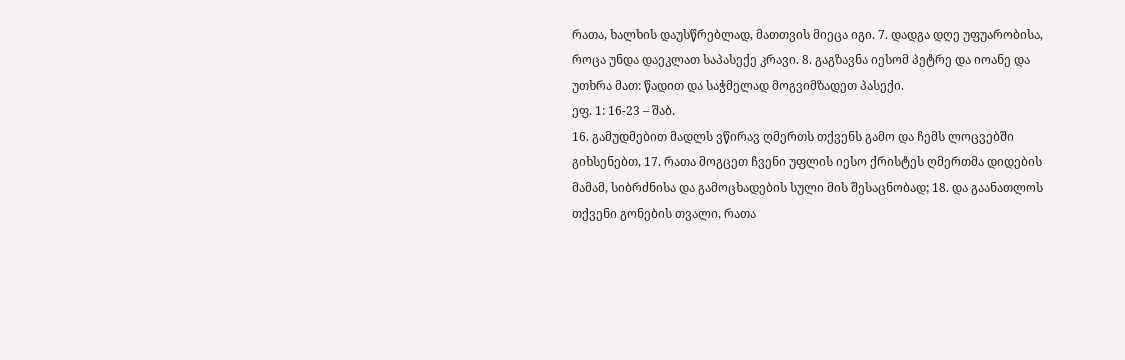რათა, ხალხის დაუსწრებლად, მათთვის მიეცა იგი. 7. დადგა დღე უფუარობისა, როცა უნდა დაეკლათ საპასექე კრავი. 8. გაგზავნა იესომ პეტრე და იოანე და უთხრა მათ: წადით და საჭმელად მოგვიმზადეთ პასექი.
ეფ. 1: 16-23 – შაბ.
16. გამუდმებით მადლს ვწირავ ღმერთს თქვენს გამო და ჩემს ლოცვებში გიხსენებთ, 17. რათა მოგცეთ ჩვენი უფლის იესო ქრისტეს ღმერთმა დიდების მამამ, სიბრძნისა და გამოცხადების სული მის შესაცნობად; 18. და გაანათლოს თქვენი გონების თვალი, რათა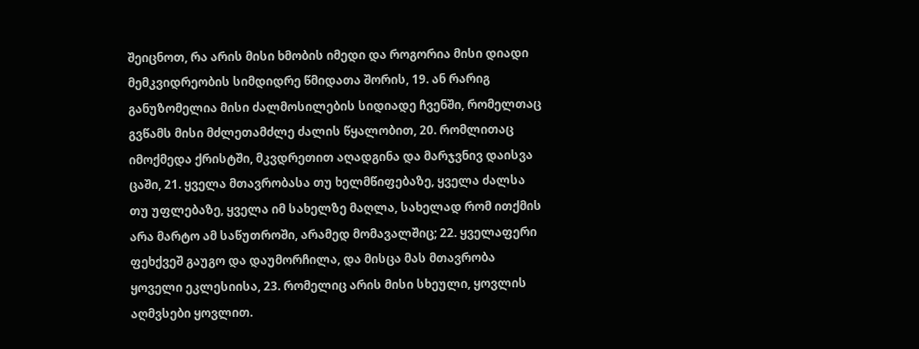შეიცნოთ, რა არის მისი ხმობის იმედი და როგორია მისი დიადი მემკვიდრეობის სიმდიდრე წმიდათა შორის, 19. ან რარიგ განუზომელია მისი ძალმოსილების სიდიადე ჩვენში, რომელთაც გვწამს მისი მძლეთამძლე ძალის წყალობით, 20. რომლითაც იმოქმედა ქრისტში, მკვდრეთით აღადგინა და მარჯვნივ დაისვა ცაში, 21. ყველა მთავრობასა თუ ხელმწიფებაზე, ყველა ძალსა თუ უფლებაზე, ყველა იმ სახელზე მაღლა, სახელად რომ ითქმის არა მარტო ამ საწუთროში, არამედ მომავალშიც; 22. ყველაფერი ფეხქვეშ გაუგო და დაუმორჩილა, და მისცა მას მთავრობა ყოველი ეკლესიისა, 23. რომელიც არის მისი სხეული, ყოვლის აღმვსები ყოვლით.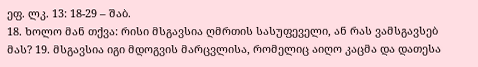ეფ. ლკ. 13: 18-29 – შაბ.
18. ხოლო მან თქვა: რისი მსგავსია ღმრთის სასუფეველი, ან რას ვამსგავსებ მას? 19. მსგავსია იგი მდოგვის მარცვლისა, რომელიც აიღო კაცმა და დათესა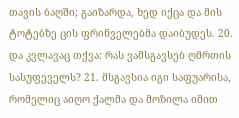თავის ბაღში; გაიზარდა, ხედ იქცა და მის ტოტებზე ცის ფრინველებმა დაიბუდეს. 20. და კვლავაც თქვა: რას ვამსგავსებ ღმრთის სასუფეველს? 21. მსგავსია იგი საფუარისა, რომელიც აიღო ქალმა და მოზილა იმით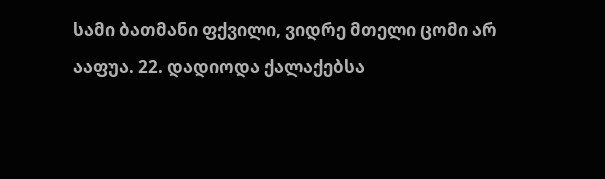სამი ბათმანი ფქვილი, ვიდრე მთელი ცომი არ ააფუა. 22. დადიოდა ქალაქებსა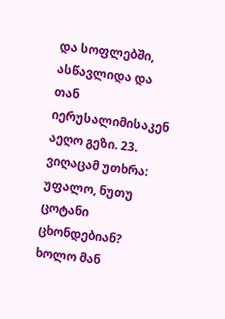და სოფლებში, ასწავლიდა და თან იერუსალიმისაკენ აეღო გეზი. 23. ვიღაცამ უთხრა: უფალო, ნუთუ ცოტანი ცხონდებიან? ხოლო მან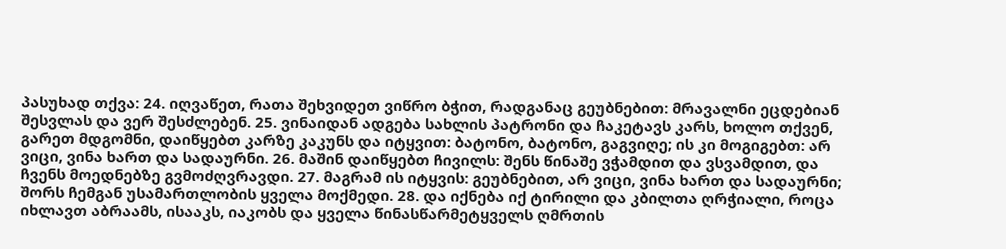პასუხად თქვა: 24. იღვაწეთ, რათა შეხვიდეთ ვიწრო ბჭით, რადგანაც გეუბნებით: მრავალნი ეცდებიან შესვლას და ვერ შესძლებენ. 25. ვინაიდან ადგება სახლის პატრონი და ჩაკეტავს კარს, ხოლო თქვენ, გარეთ მდგომნი, დაიწყებთ კარზე კაკუნს და იტყვით: ბატონო, ბატონო, გაგვიღე; ის კი მოგიგებთ: არ ვიცი, ვინა ხართ და სადაურნი. 26. მაშინ დაიწყებთ ჩივილს: შენს წინაშე ვჭამდით და ვსვამდით, და ჩვენს მოედნებზე გვმოძღვრავდი. 27. მაგრამ ის იტყვის: გეუბნებით, არ ვიცი, ვინა ხართ და სადაურნი; შორს ჩემგან უსამართლობის ყველა მოქმედი. 28. და იქნება იქ ტირილი და კბილთა ღრჭიალი, როცა იხლავთ აბრაამს, ისააკს, იაკობს და ყველა წინასწარმეტყველს ღმრთის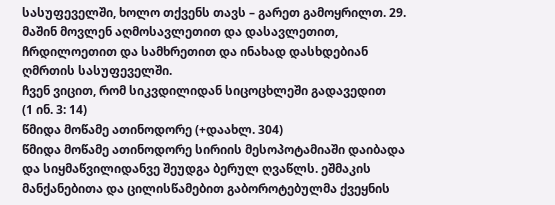სასუფეველში, ხოლო თქვენს თავს – გარეთ გამოყრილთ. 29. მაშინ მოვლენ აღმოსავლეთით და დასავლეთით, ჩრდილოეთით და სამხრეთით და ინახად დასხდებიან ღმრთის სასუფეველში.
ჩვენ ვიცით, რომ სიკვდილიდან სიცოცხლეში გადავედით
(1 ინ. 3: 14)
წმიდა მოწამე ათინოდორე (+დაახლ. 304)
წმიდა მოწამე ათინოდორე სირიის მესოპოტამიაში დაიბადა და სიყმაწვილიდანვე შეუდგა ბერულ ღვაწლს. ეშმაკის მანქანებითა და ცილისწამებით გაბოროტებულმა ქვეყნის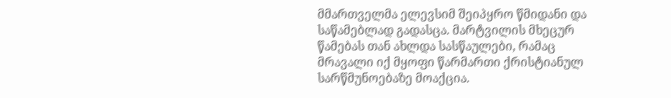მმართველმა ელევსიმ შეიპყრო წმიდანი და საწამებლად გადასცა. მარტვილის მხეცურ წამებას თან ახლდა სასწაულები, რამაც მრავალი იქ მყოფი წარმართი ქრისტიანულ სარწმუნოებაზე მოაქცია.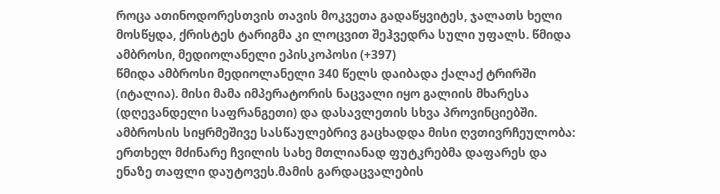როცა ათინოდორესთვის თავის მოკვეთა გადაწყვიტეს, ჯალათს ხელი მოსწყდა, ქრისტეს ტარიგმა კი ლოცვით შეჰვედრა სული უფალს. წმიდა ამბროსი, მედიოლანელი ეპისკოპოსი (+397)
წმიდა ამბროსი მედიოლანელი 340 წელს დაიბადა ქალაქ ტრირში (იტალია). მისი მამა იმპერატორის ნაცვალი იყო გალიის მხარესა (დღევანდელი საფრანგეთი) და დასავლეთის სხვა პროვინციებში. ამბროსის სიყრმეშივე სასწაულებრივ გაცხადდა მისი ღვთივრჩეულობა: ერთხელ მძინარე ჩვილის სახე მთლიანად ფუტკრებმა დაფარეს და ენაზე თაფლი დაუტოვეს.მამის გარდაცვალების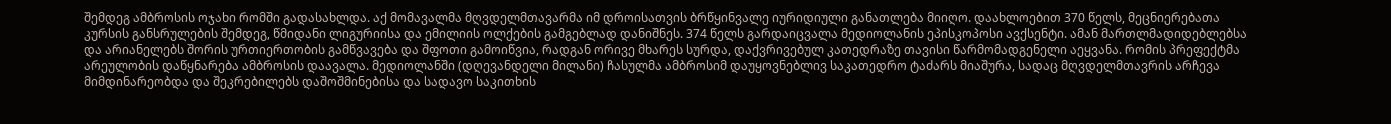შემდეგ ამბროსის ოჯახი რომში გადასახლდა. აქ მომავალმა მღვდელმთავარმა იმ დროისათვის ბრწყინვალე იურიდიული განათლება მიიღო. დაახლოებით 370 წელს, მეცნიერებათა კურსის განსრულების შემდეგ, წმიდანი ლიგურიისა და ემილიის ოლქების გამგებლად დანიშნეს. 374 წელს გარდაიცვალა მედიოლანის ეპისკოპოსი ავქსენტი. ამან მართლმადიდებლებსა და არიანელებს შორის ურთიერთობის გამწვავება და შფოთი გამოიწვია, რადგან ორივე მხარეს სურდა, დაქვრივებულ კათედრაზე თავისი წარმომადგენელი აეყვანა. რომის პრეფექტმა არეულობის დაწყნარება ამბროსის დაავალა. მედიოლანში (დღევანდელი მილანი) ჩასულმა ამბროსიმ დაუყოვნებლივ საკათედრო ტაძარს მიაშურა, სადაც მღვდელმთავრის არჩევა მიმდინარეობდა და შეკრებილებს დაშოშმინებისა და სადავო საკითხის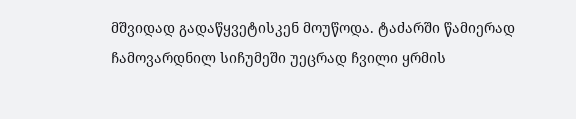მშვიდად გადაწყვეტისკენ მოუწოდა. ტაძარში წამიერად ჩამოვარდნილ სიჩუმეში უეცრად ჩვილი ყრმის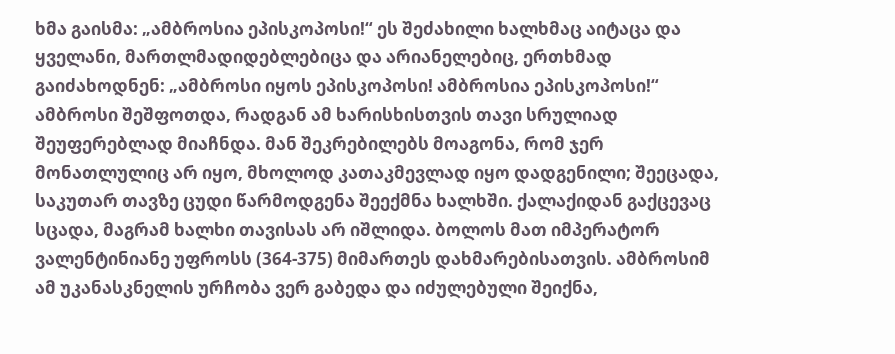ხმა გაისმა: „ამბროსია ეპისკოპოსი!“ ეს შეძახილი ხალხმაც აიტაცა და ყველანი, მართლმადიდებლებიცა და არიანელებიც, ერთხმად გაიძახოდნენ: „ამბროსი იყოს ეპისკოპოსი! ამბროსია ეპისკოპოსი!“ ამბროსი შეშფოთდა, რადგან ამ ხარისხისთვის თავი სრულიად შეუფერებლად მიაჩნდა. მან შეკრებილებს მოაგონა, რომ ჯერ მონათლულიც არ იყო, მხოლოდ კათაკმევლად იყო დადგენილი; შეეცადა, საკუთარ თავზე ცუდი წარმოდგენა შეექმნა ხალხში. ქალაქიდან გაქცევაც სცადა, მაგრამ ხალხი თავისას არ იშლიდა. ბოლოს მათ იმპერატორ ვალენტინიანე უფროსს (364-375) მიმართეს დახმარებისათვის. ამბროსიმ ამ უკანასკნელის ურჩობა ვერ გაბედა და იძულებული შეიქნა,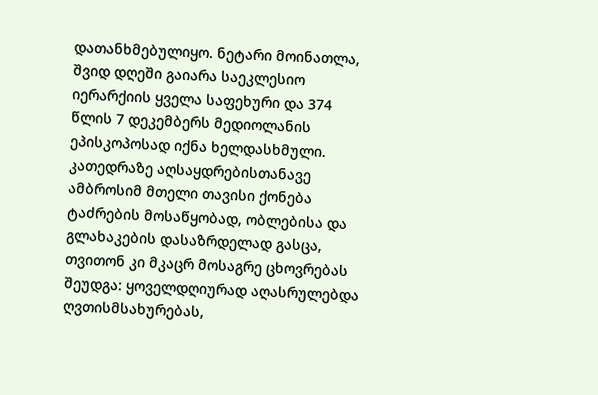დათანხმებულიყო. ნეტარი მოინათლა, შვიდ დღეში გაიარა საეკლესიო იერარქიის ყველა საფეხური და 374 წლის 7 დეკემბერს მედიოლანის ეპისკოპოსად იქნა ხელდასხმული. კათედრაზე აღსაყდრებისთანავე ამბროსიმ მთელი თავისი ქონება ტაძრების მოსაწყობად, ობლებისა და გლახაკების დასაზრდელად გასცა, თვითონ კი მკაცრ მოსაგრე ცხოვრებას შეუდგა: ყოველდღიურად აღასრულებდა ღვთისმსახურებას,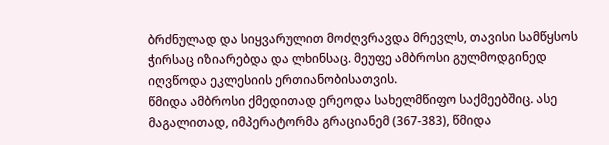ბრძნულად და სიყვარულით მოძღვრავდა მრევლს, თავისი სამწყსოს ჭირსაც იზიარებდა და ლხინსაც. მეუფე ამბროსი გულმოდგინედ იღვწოდა ეკლესიის ერთიანობისათვის.
წმიდა ამბროსი ქმედითად ერეოდა სახელმწიფო საქმეებშიც. ასე მაგალითად, იმპერატორმა გრაციანემ (367-383), წმიდა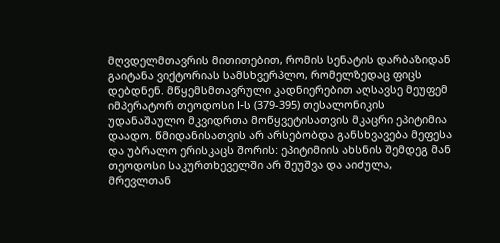მღვდელმთავრის მითითებით, რომის სენატის დარბაზიდან გაიტანა ვიქტორიას სამსხვერპლო, რომელზედაც ფიცს დებდნენ. მწყემსმთავრული კადნიერებით აღსავსე მეუფემ იმპერატორ თეოდოსი I-ს (379-395) თესალონიკის უდანაშაულო მკვიდრთა მოწყვეტისათვის მკაცრი ეპიტიმია დაადო. წმიდანისათვის არ არსებობდა განსხვავება მეფესა და უბრალო ერისკაცს შორის: ეპიტიმიის ახსნის შემდეგ მან თეოდოსი საკურთხეველში არ შეუშვა და აიძულა, მრევლთან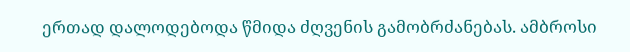ერთად დალოდებოდა წმიდა ძღვენის გამობრძანებას. ამბროსი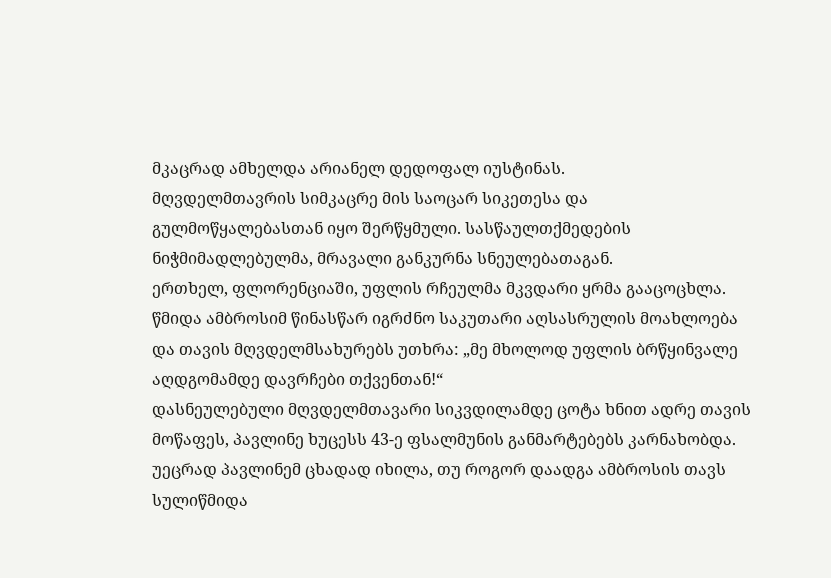მკაცრად ამხელდა არიანელ დედოფალ იუსტინას.
მღვდელმთავრის სიმკაცრე მის საოცარ სიკეთესა და გულმოწყალებასთან იყო შერწყმული. სასწაულთქმედების ნიჭმიმადლებულმა, მრავალი განკურნა სნეულებათაგან.
ერთხელ, ფლორენციაში, უფლის რჩეულმა მკვდარი ყრმა გააცოცხლა. წმიდა ამბროსიმ წინასწარ იგრძნო საკუთარი აღსასრულის მოახლოება და თავის მღვდელმსახურებს უთხრა: „მე მხოლოდ უფლის ბრწყინვალე აღდგომამდე დავრჩები თქვენთან!“
დასნეულებული მღვდელმთავარი სიკვდილამდე ცოტა ხნით ადრე თავის მოწაფეს, პავლინე ხუცესს 43-ე ფსალმუნის განმარტებებს კარნახობდა. უეცრად პავლინემ ცხადად იხილა, თუ როგორ დაადგა ამბროსის თავს სულიწმიდა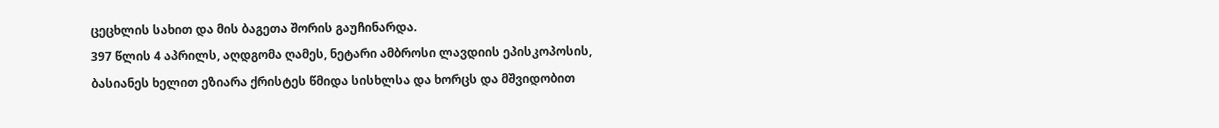ცეცხლის სახით და მის ბაგეთა შორის გაუჩინარდა.
397 წლის 4 აპრილს, აღდგომა ღამეს, ნეტარი ამბროსი ლავდიის ეპისკოპოსის, ბასიანეს ხელით ეზიარა ქრისტეს წმიდა სისხლსა და ხორცს და მშვიდობით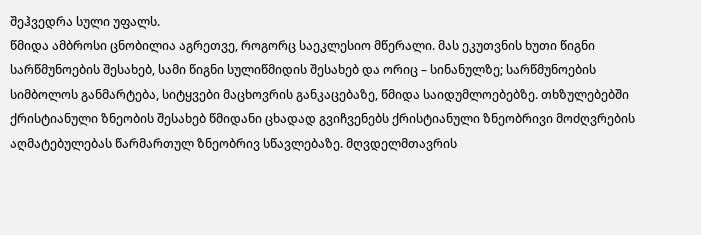შეჰვედრა სული უფალს.
წმიდა ამბროსი ცნობილია აგრეთვე, როგორც საეკლესიო მწერალი. მას ეკუთვნის ხუთი წიგნი სარწმუნოების შესახებ, სამი წიგნი სულიწმიდის შესახებ და ორიც – სინანულზე; სარწმუნოების სიმბოლოს განმარტება, სიტყვები მაცხოვრის განკაცებაზე, წმიდა საიდუმლოებებზე. თხზულებებში ქრისტიანული ზნეობის შესახებ წმიდანი ცხადად გვიჩვენებს ქრისტიანული ზნეობრივი მოძღვრების აღმატებულებას წარმართულ ზნეობრივ სწავლებაზე. მღვდელმთავრის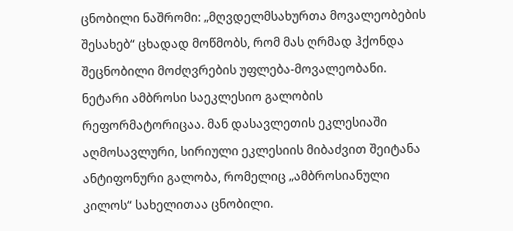ცნობილი ნაშრომი: „მღვდელმსახურთა მოვალეობების შესახებ“ ცხადად მოწმობს, რომ მას ღრმად ჰქონდა შეცნობილი მოძღვრების უფლება-მოვალეობანი.
ნეტარი ამბროსი საეკლესიო გალობის რეფორმატორიცაა. მან დასავლეთის ეკლესიაში აღმოსავლური, სირიული ეკლესიის მიბაძვით შეიტანა ანტიფონური გალობა, რომელიც „ამბროსიანული კილოს“ სახელითაა ცნობილი.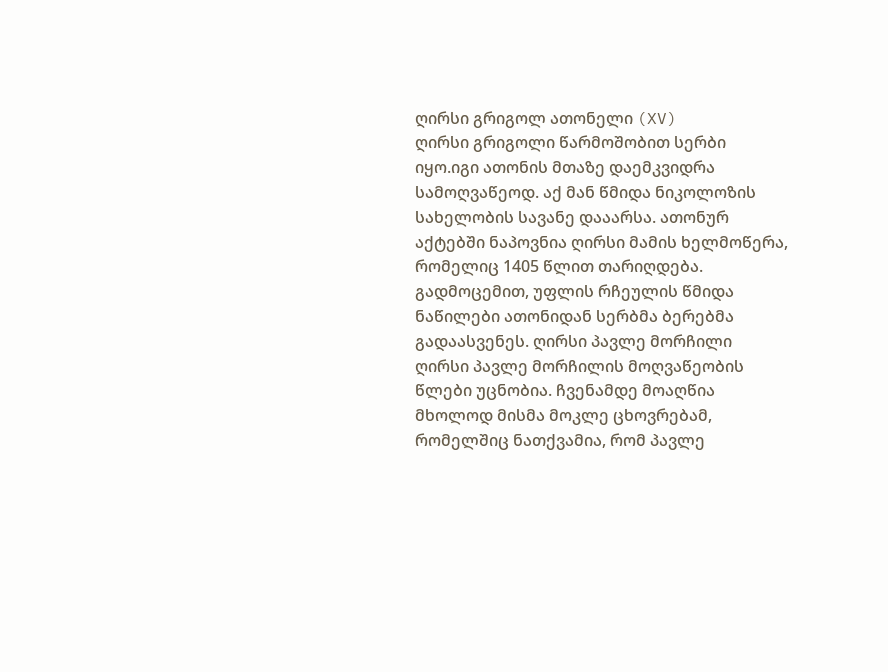ღირსი გრიგოლ ათონელი (XV)
ღირსი გრიგოლი წარმოშობით სერბი იყო.იგი ათონის მთაზე დაემკვიდრა სამოღვაწეოდ. აქ მან წმიდა ნიკოლოზის სახელობის სავანე დააარსა. ათონურ აქტებში ნაპოვნია ღირსი მამის ხელმოწერა, რომელიც 1405 წლით თარიღდება. გადმოცემით, უფლის რჩეულის წმიდა ნაწილები ათონიდან სერბმა ბერებმა გადაასვენეს. ღირსი პავლე მორჩილი
ღირსი პავლე მორჩილის მოღვაწეობის წლები უცნობია. ჩვენამდე მოაღწია მხოლოდ მისმა მოკლე ცხოვრებამ, რომელშიც ნათქვამია, რომ პავლე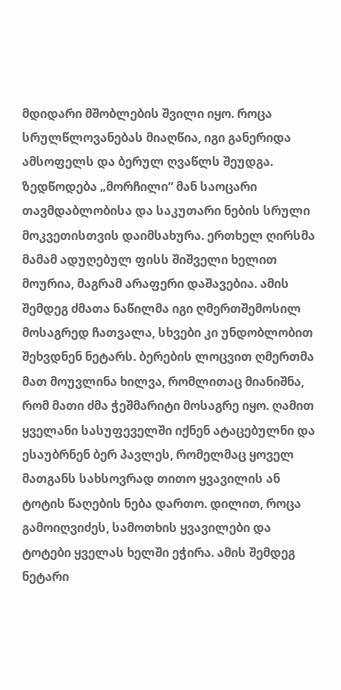მდიდარი მშობლების შვილი იყო. როცა სრულწლოვანებას მიაღწია, იგი განერიდა ამსოფელს და ბერულ ღვაწლს შეუდგა. ზედწოდება „მორჩილი“ მან საოცარი თავმდაბლობისა და საკუთარი ნების სრული მოკვეთისთვის დაიმსახურა. ერთხელ ღირსმა მამამ ადუღებულ ფისს შიშველი ხელით მოურია, მაგრამ არაფერი დაშავებია. ამის შემდეგ ძმათა ნაწილმა იგი ღმერთშემოსილ მოსაგრედ ჩათვალა, სხვები კი უნდობლობით შეხვდნენ ნეტარს. ბერების ლოცვით ღმერთმა მათ მოუვლინა ხილვა, რომლითაც მიანიშნა, რომ მათი ძმა ჭეშმარიტი მოსაგრე იყო. ღამით ყველანი სასუფეველში იქნენ ატაცებულნი და ესაუბრნენ ბერ პავლეს, რომელმაც ყოველ მათგანს სახსოვრად თითო ყვავილის ან ტოტის წაღების ნება დართო. დილით, როცა გამოიღვიძეს, სამოთხის ყვავილები და ტოტები ყველას ხელში ეჭირა. ამის შემდეგ ნეტარი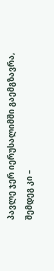პავლე ჯერ იერუსალიმში გაემგზავრა, შემდეგ კი –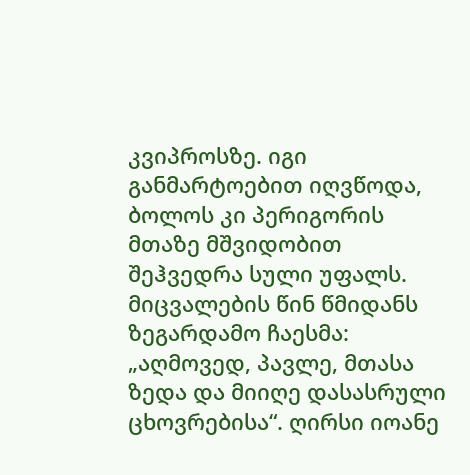კვიპროსზე. იგი განმარტოებით იღვწოდა, ბოლოს კი პერიგორის მთაზე მშვიდობით შეჰვედრა სული უფალს. მიცვალების წინ წმიდანს ზეგარდამო ჩაესმა: „აღმოვედ, პავლე, მთასა ზედა და მიიღე დასასრული ცხოვრებისა“. ღირსი იოანე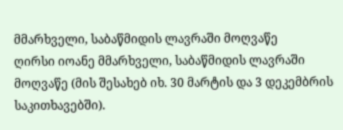მმარხველი, საბაწმიდის ლავრაში მოღვაწე
ღირსი იოანე მმარხველი, საბაწმიდის ლავრაში მოღვაწე (მის შესახებ იხ. 30 მარტის და 3 დეკემბრის საკითხავებში).